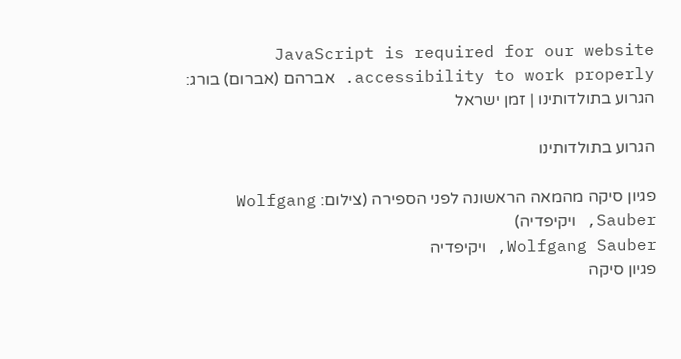JavaScript is required for our website accessibility to work properly. אברהם (אברום) בורג: הגרוע בתולדותינו | זמן ישראל

הגרוע בתולדותינו

פגיון סיקה מהמאה הראשונה לפני הספירה (צילום: Wolfgang Sauber, ויקיפדיה)
Wolfgang Sauber, ויקיפדיה
פגיון סיקה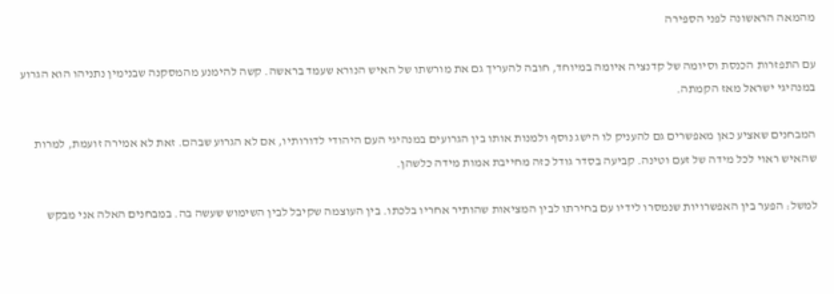מהמאה הראשונה לפני הספירה

עם התפזרות הכנסת וסיומה של קדנציה איומה במיוחד, חובה להעריך גם את מורשתו של האיש הנורא שעמד בראשה. קשה להימנע מהמסקנה שבנימין נתניהו הוא הגרוע במנהיגי ישראל מאז הקמתה.

המבחנים שאציע כאן מאפשרים גם להעניק לו הישג נוסף ולמנות אותו בין הגרועים במנהיגי העם היהודי לדורותיו, אם לא הגרוע שבהם. זאת לא אמירה זועמת, למרות שהאיש ראוי לכל מידה של זעם וטינה. קביעה בסדר גודל כזה מחייבת אמות מידה כלשהן.

למשל: הפער בין האפשרויות שנמסרו לידיו עם בחירתו לבין המציאות שהותיר אחריו בלכתו. בין העוצמה שקיבל לבין השימוש שעשה בה. במבחנים האלה אני מבקש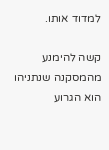למדוד אותו.

קשה להימנע מהמסקנה שנתניהו הוא הגרוע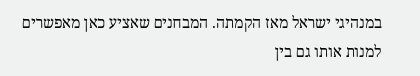במנהיגי ישראל מאז הקמתה. המבחנים שאציע כאן מאפשרים למנות אותו גם בין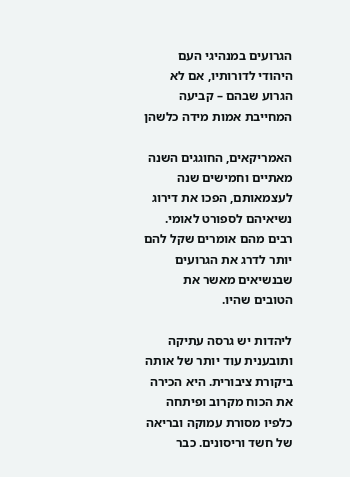הגרועים במנהיגי העם היהודי לדורותיו, אם לא הגרוע שבהם – קביעה המחייבת אמות מידה כלשהן

האמריקאים, החוגגים השנה מאתיים וחמישים שנה לעצמאותם, הפכו את דירוג נשיאיהם לספורט לאומי. רבים מהם אומרים שקל להם יותר לדרג את הגרועים שבנשיאים מאשר את הטובים שהיו.

ליהדות יש גרסה עתיקה ותובענית עוד יותר של אותה ביקורת ציבורית. היא הכירה את הכוח מקרוב ופיתחה כלפיו מסורת עמוקה ובריאה של חשד וריסונים. כבר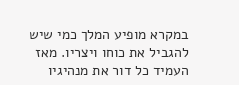במקרא מופיע המלך כמי שיש להגביל את כוחו ויצריו. מאז העמיד כל דור את מנהיגיו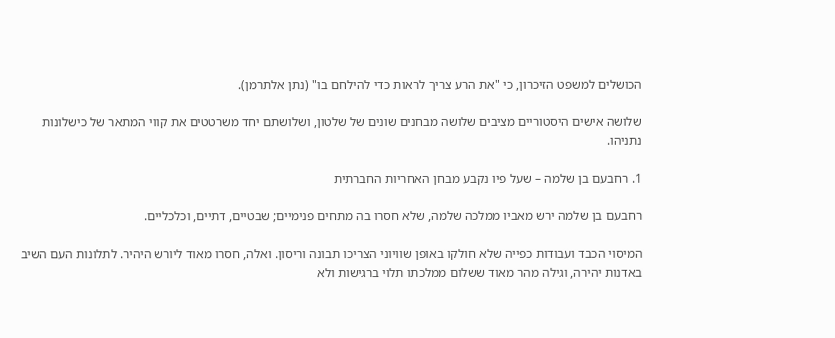הכושלים למשפט הזיכרון, כי "את הרע צריך לראות כדי להילחם בו" (נתן אלתרמן).

שלושה אישים היסטוריים מציבים שלושה מבחנים שונים של שלטון, ושלושתם יחד משרטטים את קווי המתאר של כישלונות נתניהו.

1. רחבעם בן שלמה – שעל פיו נקבע מבחן האחריות החברתית

רחבעם בן שלמה ירש מאביו ממלכה שלמה, שלא חסרו בה מתחים פנימיים; שבטיים, דתיים, וכלכליים.

המיסוי הכבד ועבודות כפייה שלא חולקו באופן שוויוני הצריכו תבונה וריסון. ואלה, חסרו מאוד ליורש היהיר. לתלונות העם השיב באדנות יהירה, וגילה מהר מאוד ששלום ממלכתו תלוי ברגישות ולא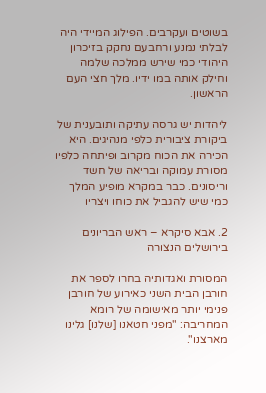בשוטים ועקרבים. הפילוג המיידי היה לבלתי נמנע ורחבעם נחקק בזיכרון היהודי כמי שירש ממלכה שלמה וחילק אותה במו ידיו. מלך חצי העם הראשון.

ליהדות יש גרסה עתיקה ותובענית של ביקורת ציבורית כלפי מנהיגים. היא הכירה את הכוח מקרוב ופיתחה כלפיו מסורת עמוקה ובריאה של חשד וריסונים. כבר במקרא מופיע המלך כמי שיש להגביל את כוחו ויצריו

2. אבא סיקרא – ראש הבריונים בירושלים הנצורה

המסורת ואגדותיה בחרו לספר את חורבן הבית השני כאירוע של חורבן פנימי יותר מאישומה של רומא המחריבה: "מפני חטאנו [שלנו] גלינו מארצנו".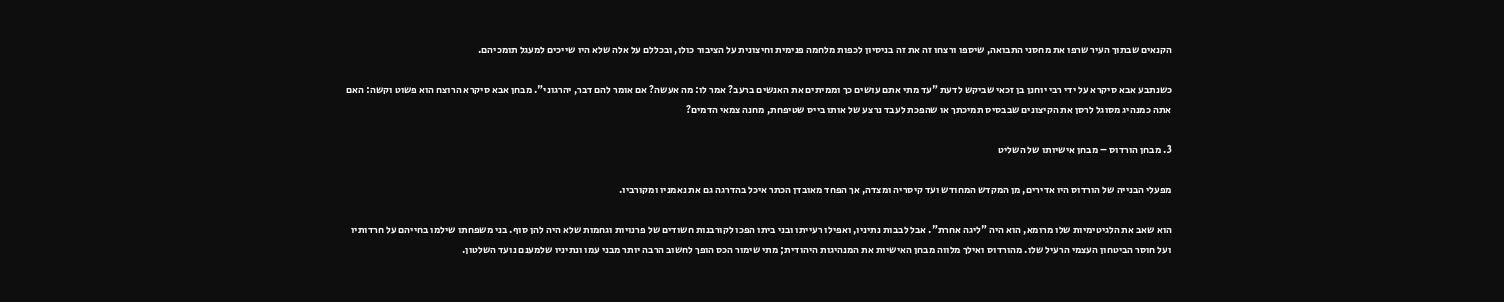הקנאים שבתוך העיר שרפו את מחסני התבואה, שיספו ורצחו זה את זה בניסיון לכפות מלחמה פנימית וחיצונית על הציבור כולו, ובכללם על אלה שלא היו שייכים למעגל תומכיהם.

כשנתבע אבא סיקרא על ידי רבי יוחנן בן זכאי שביקש לדעת "עד מתי אתם עושים כך וממיתים את האנשים ברעב? אמר לו: מה אעשה? אם אומר להם דבר, יהרגוני". מבחן אבא סיקרא הרוצח הוא פשוט וקשה: האם אתה כמנהיג מסוגל לרסן את הקיצונים שבבסיס תמיכתך או שהפכת לעבד נרצע של אותו בייס שטיפחת, מחנה צמאי הדמים?

3. מבחן הורדוס – מבחן אישיותו של השליט

מפעלי הבנייה של הורדוס היו אדירים, מן המקדש המחודש ועד קיסריה ומצדה, אך הפחד מאובדן הכתר איכל בהדרגה גם את נאמניו ומקורביו.

הוא שאב את הלגיטימיות שלו מרומא, הוא היה "ליגה אחרת". אבל לבבות נתיניו, ואפילו רעייתו ובני ביתו הפכו לקורבנות חשודים של פרנויות וגחמות שלא היה להן סוף. בני משפחתו שילמו בחייהם על חרדותיו ועל חוסר הביטחון העצמי הרעיל שלו. מהורדוס ואילך מלווה מבחן האישיות את המנהיגות היהודית; מתי שימור הכס הופך לחשוב הרבה יותר מבני עמו ונתיניו שלמענם נועד השלטון.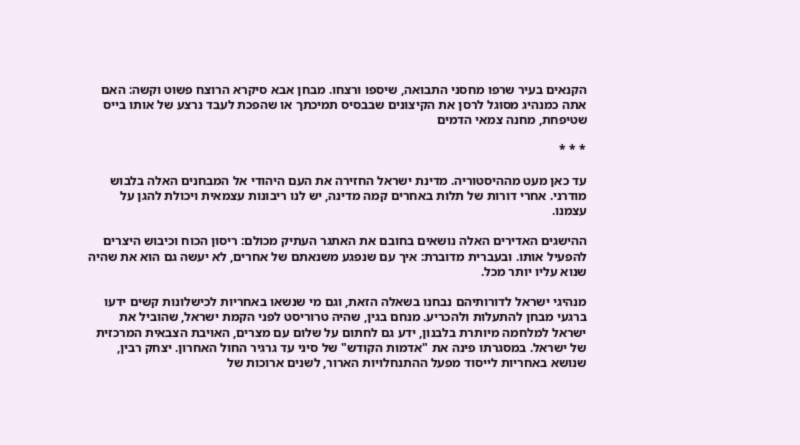הקנאים בעיר שרפו מחסני התבואה, שיספו ורצחו. מבחן אבא סיקרא הרוצח פשוט וקשה: האם אתה כמנהיג מסוגל לרסן את הקיצונים שבבסיס תמיכתך או שהפכת לעבד נרצע של אותו בייס שטיפחת, מחנה צמאי הדמים

* * *

עד כאן מעט מההיסטוריה. מדינת ישראל החזירה את העם היהודי אל המבחנים האלה בלבוש מודרני. אחרי דורות של תלות באחרים קמה מדינה, יש לנו ריבונות עצמאית ויכולת להגן על עצמנו.

ההישגים האדירים האלה נושאים בחובם את האתגר העתיק מכולם: ריסון הכוח וכיבוש היצרים להפעיל אותו. ובעברית מדוברת: איך עם שנפגע משנאתם של אחרים, לא יעשה גם הוא את שהיה שנוא עליו יותר מכל.

מנהיגי ישראל לדורותיהם נבחנו בשאלה הזאת, וגם מי שנשאו באחריות לכישלונות קשים ידעו ברגעי מבחן להתעלות ולהכריע. מנחם בגין, שהיה טרוריסט לפני הקמת ישראל, שהוביל את ישראל למלחמה מיותרת בלבנון, ידע גם לחתום על שלום עם מצרים, האויבת הצבאית המרכזית של ישראל. במסגרתו פינה את "אדמות הקודש" של סיני עד גרגיר החול האחרון. יצחק רבין, שנושא באחריות לייסוד מפעל ההתנחלויות הארור, לשנים ארוכות של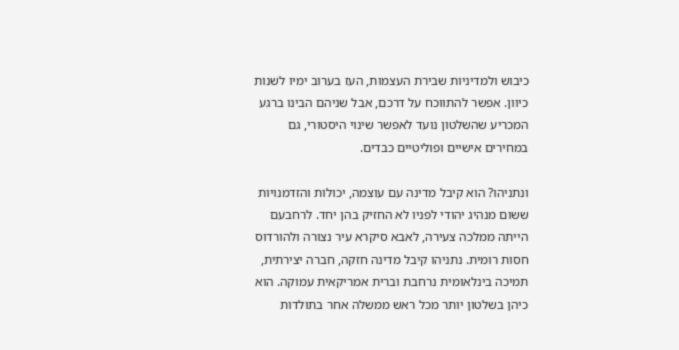כיבוש ולמדיניות שבירת העצמות, העז בערוב ימיו לשנות כיוון. אפשר להתווכח על דרכם, אבל שניהם הבינו ברגע המכריע שהשלטון נועד לאפשר שינוי היסטורי, גם במחירים אישיים ופוליטיים כבדים.

ונתניהו? הוא קיבל מדינה עם עוצמה, יכולות והזדמנויות ששום מנהיג יהודי לפניו לא החזיק בהן יחד. לרחבעם הייתה ממלכה צעירה, לאבא סיקרא עיר נצורה ולהורדוס חסות רומית. נתניהו קיבל מדינה חזקה, חברה יצירתית, תמיכה בינלאומית נרחבת וברית אמריקאית עמוקה. הוא כיהן בשלטון יותר מכל ראש ממשלה אחר בתולדות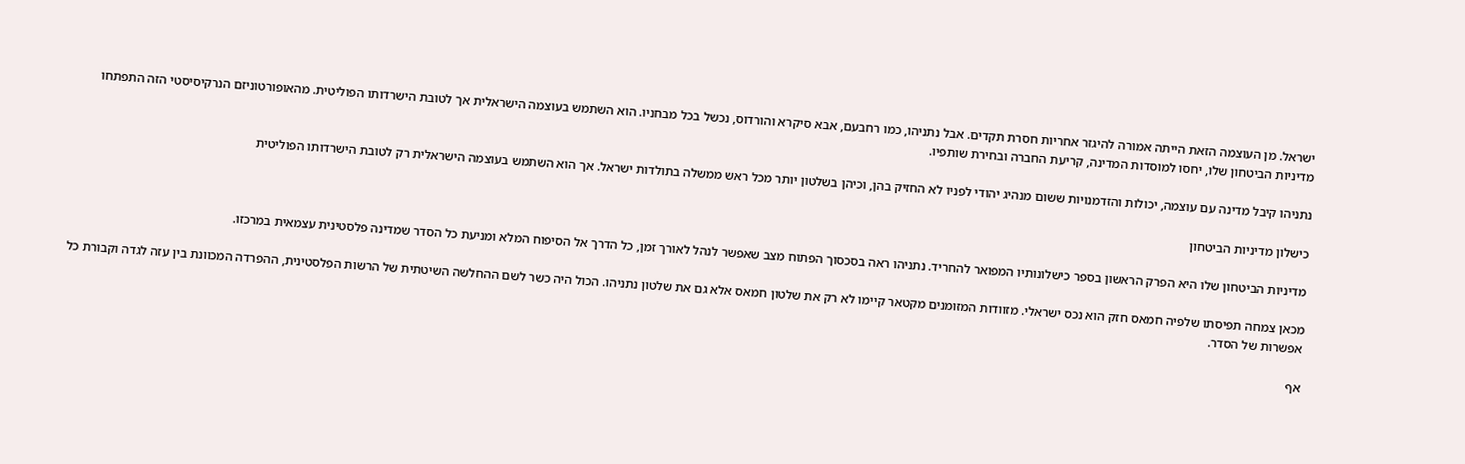ישראל. מן העוצמה הזאת הייתה אמורה להיגזר אחריות חסרת תקדים. אבל נתניהו, כמו רחבעם, אבא סיקרא והורדוס, נכשל בכל מבחניו. הוא השתמש בעוצמה הישראלית אך לטובת הישרדותו הפוליטית. מהאופורטוניזם הנרקיסיסטי הזה התפתחו מדיניות הביטחון שלו, יחסו למוסדות המדינה, קריעת החברה ובחירת שותפיו.

נתניהו קיבל מדינה עם עוצמה, יכולות והזדמנויות ששום מנהיג יהודי לפניו לא החזיק בהן, וכיהן בשלטון יותר מכל ראש ממשלה בתולדות ישראל. אך הוא השתמש בעוצמה הישראלית רק לטובת הישרדותו הפוליטית

כישלון מדיניות הביטחון

מדיניות הביטחון שלו היא הפרק הראשון בספר כישלונותיו המפואר להחריד. נתניהו ראה בסכסוך הפתוח מצב שאפשר לנהל לאורך זמן, כל הדרך אל הסיפוח המלא ומניעת כל הסדר שמדינה פלסטינית עצמאית במרכזו.

מכאן צמחה תפיסתו שלפיה חמאס חזק הוא נכס ישראלי. מזוודות המזומנים מקטאר קיימו לא רק את שלטון חמאס אלא גם את שלטון נתניהו. הכול היה כשר לשם ההחלשה השיטתית של הרשות הפלסטינית, ההפרדה המכוונת בין עזה לגדה וקבורת כל אפשרות של הסדר.

אף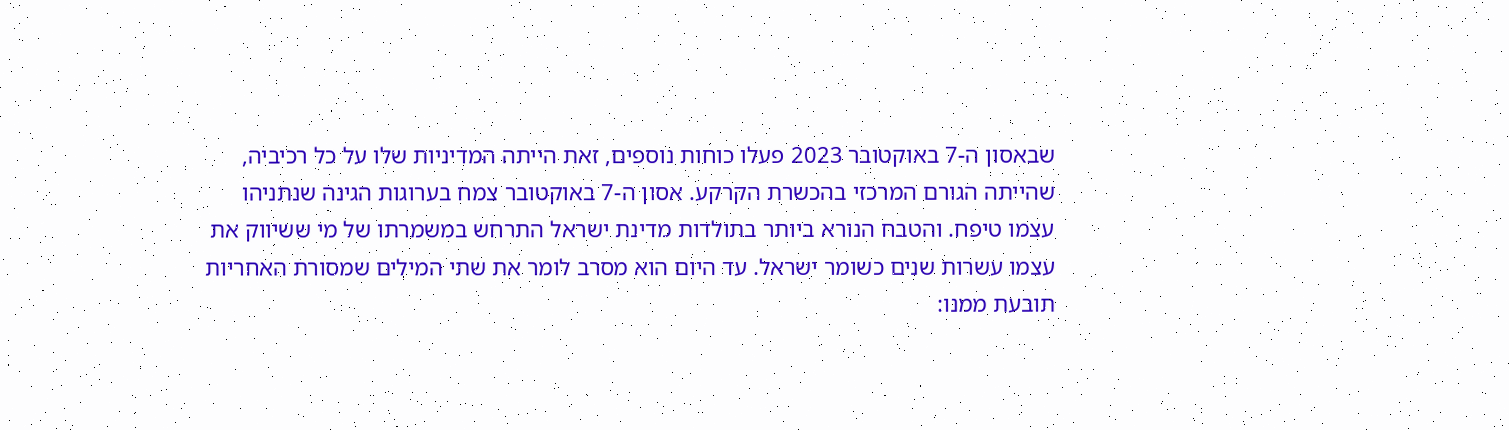שבאסון ה-7 באוקטובר 2023 פעלו כוחות נוספים, זאת הייתה המדיניות שלו על כל רכיביה, שהייתה הגורם המרכזי בהכשרת הקרקע. אסון ה-7 באוקטובר צמח בערוגות הגינה שנתניהו עצמו טיפח. והטבח הנורא ביותר בתולדות מדינת ישראל התרחש במשמרתו של מי ששיווק את עצמו עשרות שנים כשומר ישראל. עד היום הוא מסרב לומר את שתי המילים שמסורת האחריות תובעת ממנו: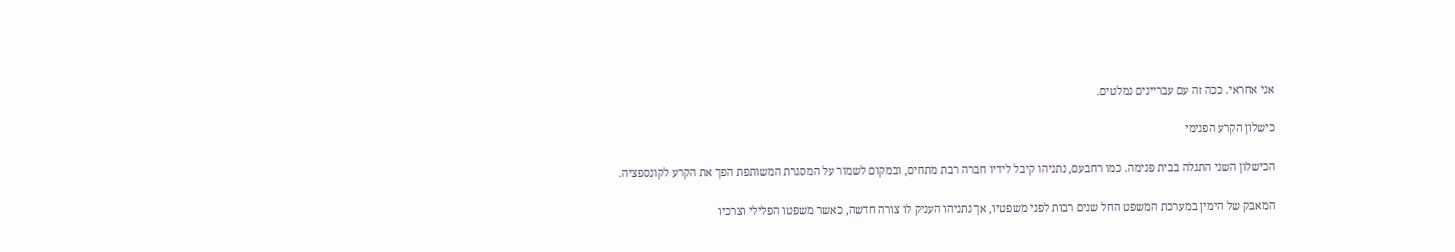אני אחראי. ככה זה עם עבריינים נמלטים.

כישלון הקרע הפנימי

הכישלון השני התגלה בבית פנימה. כמו רחבעם, נתניהו קיבל לידיו חברה רבת מתחים, ובמקום לשמור על המסגרת המשותפת הפך את הקרע לקונספציה.

המאבק של הימין במערכת המשפט החל שנים רבות לפני משפטיו, אך נתניהו העניק לו צורה חדשה, כאשר משפטו הפלילי וצרכיו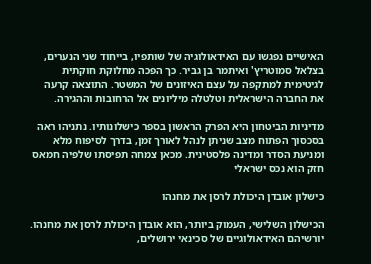האישיים נפגשו עם האידאולוגיה של שותפיו, בייחוד שני הנערים, בצלאל סמוטריץ' ואיתמר בן גביר. כך הפכה מחלוקת חוקתית לגיטימית למתקפה על עצם האיזונים של המשטר. התוצאה קרעה את החברה הישראלית וטלטלה מיליונים אל הרחובות וההגירה.

מדיניות הביטחון היא הפרק הראשון בספר כישלונותיו. נתניהו ראה בסכסוך הפתוח מצב שניתן לנהל לאורך זמן, בדרך לסיפוח מלא ומניעת הסדר ומדינה פלסטינית. מכאן צמחה תפיסתו שלפיה חמאס חזק הוא נכס ישראלי

כישלון אובדן היכולת לרסן את מחנהו

הכישלון השלישי, העמוק ביותר, הוא אובדן היכולת לרסן את מחנהו. יורשיהם האידאולוגיים של סכינאי ירושלים,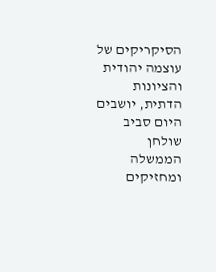הסיקריקים של עוצמה יהודית והציונות הדתית, יושבים היום סביב שולחן הממשלה ומחזיקים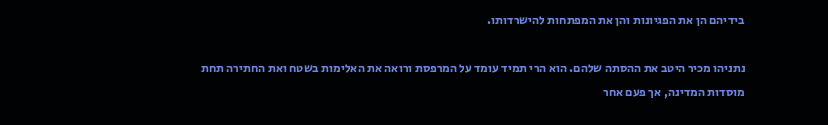בידיהם הן את הפגיונות והן את המפתחות להישרדותו.

נתניהו מכיר היטב את ההסתה שלהם. הוא הרי תמיד עומד על המרפסת ורואה את האלימות בשטח ואת החתירה תחת מוסדות המדינה, אך פעם אחר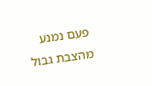פעם נמנע מהצבת גבול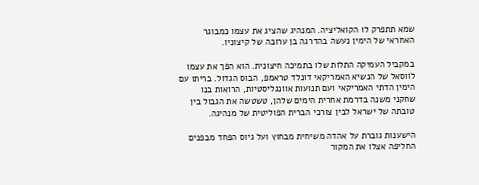שמא תתפרק לו הקואליציה. המנהיג שהציג את עצמו כמבוגר האחראי של הימין נעשה בהדרגה בן ערובה של קיצוניו.

במקביל העמיקה התלות שלו בתמיכה חיצונית. הוא הפך את עצמו לווסאל של הנשיא האמריקאי דונלד טראמפ, הבוס הגדול. בריתו עם הימין הדתי האמריקאי ועם תנועות אוונגליסטיות, הרואות בנו שחקני משנה בדרמת אחרית הימים שלהן, טשטשה את הגבול בין טובתה של ישראל לבין צורכי הברית הפוליטית של מנהיגה.

הישענות גוברת על אהדה משיחית מבחוץ ועל גיוס הפחד מבפנים החליפה אצלו את המקור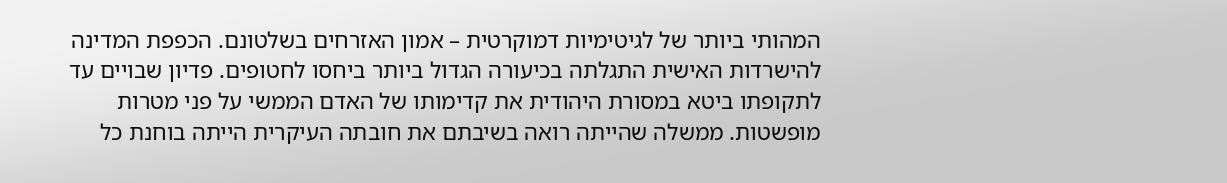המהותי ביותר של לגיטימיות דמוקרטית – אמון האזרחים בשלטונם. הכפפת המדינה להישרדות האישית התגלתה בכיעורה הגדול ביותר ביחסו לחטופים. פדיון שבויים עד לתקופתו ביטא במסורת היהודית את קדימותו של האדם הממשי על פני מטרות מופשטות. ממשלה שהייתה רואה בשיבתם את חובתה העיקרית הייתה בוחנת כל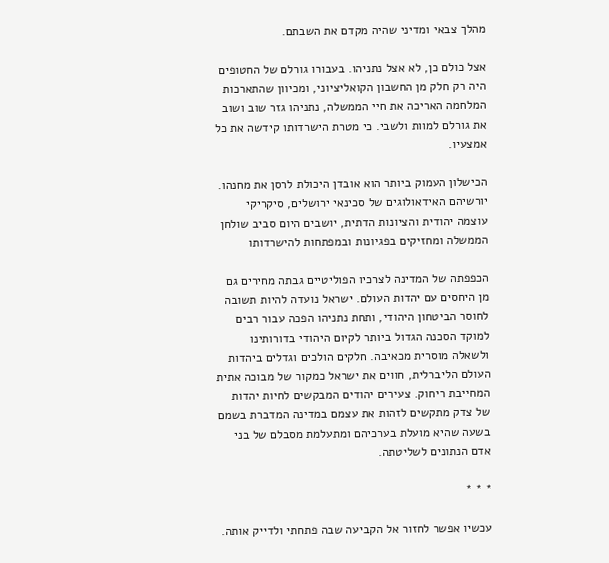מהלך צבאי ומדיני שהיה מקדם את השבתם.

אצל כולם כן, לא אצל נתניהו. בעבורו גורלם של החטופים היה רק חלק מן החשבון הקואליציוני, ומכיוון שהתארכות המלחמה האריכה את חיי הממשלה, נתניהו גזר שוב ושוב את גורלם למוות ולשבי. כי מטרת הישרדותו קידשה את כל אמצעיו.

הכישלון העמוק ביותר הוא אובדן היכולת לרסן את מחנהו. יורשיהם האידאולוגים של סכינאי ירושלים, סיקריקי עוצמה יהודית והציונות הדתית, יושבים היום סביב שולחן הממשלה ומחזיקים בפגיונות ובמפתחות להישרדותו

הכפפתה של המדינה לצרכיו הפוליטיים גבתה מחירים גם מן היחסים עם יהדות העולם. ישראל נועדה להיות תשובה לחוסר הביטחון היהודי, ותחת נתניהו הפכה עבור רבים למוקד הסכנה הגדול ביותר לקיום היהודי בדורותינו ולשאלה מוסרית מכאיבה. חלקים הולכים וגדלים ביהדות העולם הליברלית, חווים את ישראל כמקור של מבוכה אתית המחייבת ריחוק. צעירים יהודים המבקשים לחיות יהדות של צדק מתקשים לזהות את עצמם במדינה המדברת בשמם בשעה שהיא מועלת בערכיהם ומתעלמת מסבלם של בני אדם הנתונים לשליטתה.

* * *

עכשיו אפשר לחזור אל הקביעה שבה פתחתי ולדייק אותה.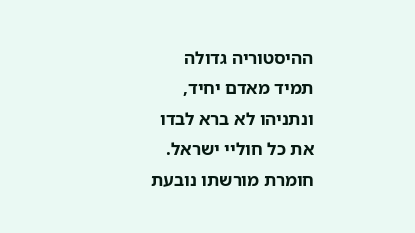ההיסטוריה גדולה תמיד מאדם יחיד, ונתניהו לא ברא לבדו את כל חוליי ישראל. חומרת מורשתו נובעת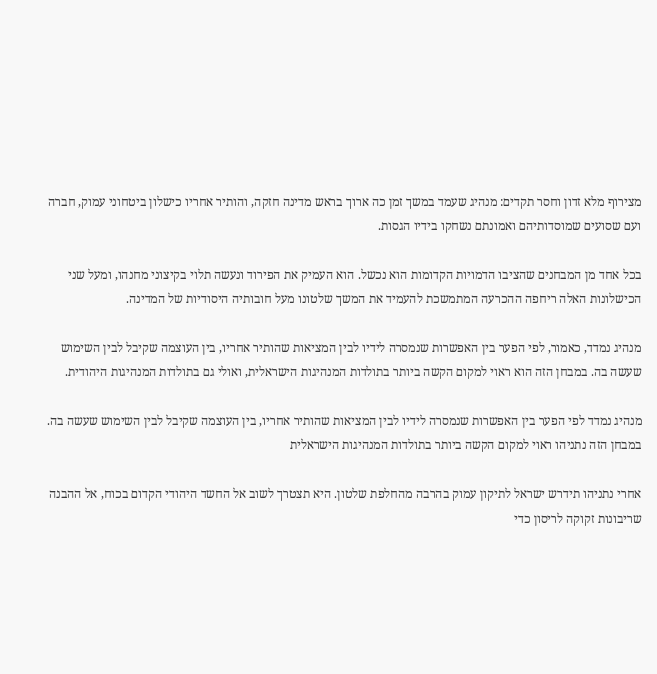מצירוף מלא זדון וחסר תקדים: מנהיג שעמד במשך זמן כה ארוך בראש מדינה חזקה, והותיר אחריו כישלון ביטחוני עמוק, חברה ועם שסועים שמוסדותיהם ואמונתם נשחקו בידיו הגסות.

בכל אחד מן המבחנים שהציבו הדמויות הקדומות הוא נכשל. הוא העמיק את הפירוד ונעשה תלוי בקיצוני מחנהו, ומעל שני הכישלונות האלה ריחפה ההכרעה המתמשכת להעמיד את המשך שלטונו מעל חובותיה היסודיות של המדינה.

מנהיג נמדד, כאמור, לפי הפער בין האפשרות שנמסרה לידיו לבין המציאות שהותיר אחריו, בין העוצמה שקיבל לבין השימוש שעשה בה. במבחן הזה הוא ראוי למקום הקשה ביותר בתולדות המנהיגות הישראלית, ואולי גם בתולדות המנהיגות היהודית.

מנהיג נמדד לפי הפער בין האפשרות שנמסרה לידיו לבין המציאות שהותיר אחריו, בין העוצמה שקיבל לבין השימוש שעשה בה. במבחן הזה נתניהו ראוי למקום הקשה ביותר בתולדות המנהיגות הישראלית

אחרי נתניהו תידרש ישראל לתיקון עמוק בהרבה מהחלפת שלטון. היא תצטרך לשוב אל החשד היהודי הקדום בכוח, אל ההבנה שריבונות זקוקה לריסון כדי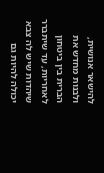להישאר אנושית, ולבנות מחדש את הברית בין ביטחון לאחריות, עד שיתברר שיהדות שיש לה צבא יכולה להיות גם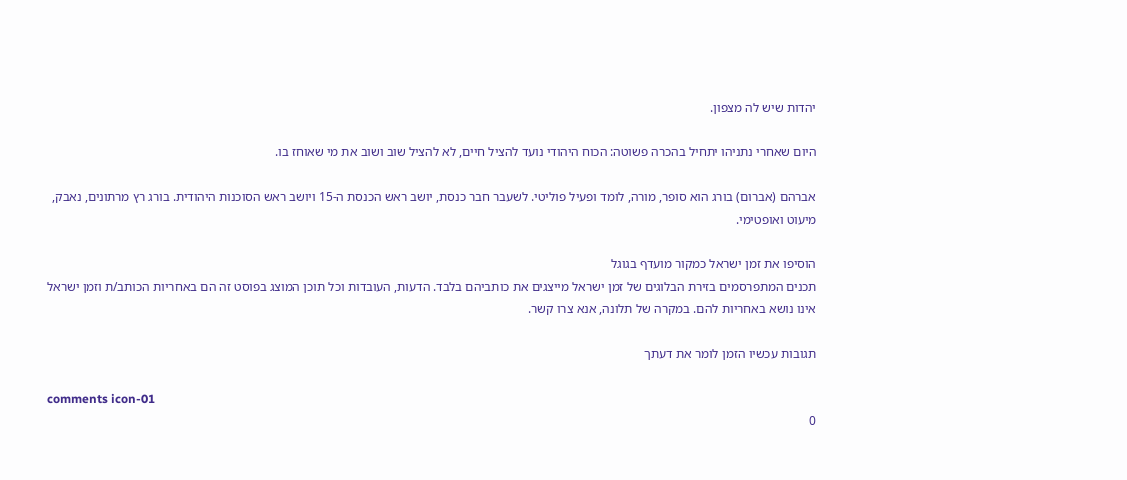יהדות שיש לה מצפון.

היום שאחרי נתניהו יתחיל בהכרה פשוטה: הכוח היהודי נועד להציל חיים, לא להציל שוב ושוב את מי שאוחז בו.

אברהם (אברום) בורג הוא סופר, מורה, לומד ופעיל פוליטי. לשעבר חבר כנסת, יושב ראש הכנסת ה-15 ויושב ראש הסוכנות היהודית. בורג רץ מרתונים, נאבק, מיעוט ואופטימי.

הוסיפו את זמן ישראל כמקור מועדף בגוגל
תכנים המתפרסמים בזירת הבלוגים של זמן ישראל מייצגים את כותביהם בלבד. הדעות, העובדות וכל תוכן המוצג בפוסט זה הם באחריות הכותב/ת וזמן ישראל אינו נושא באחריות להם. במקרה של תלונה, אנא צרו קשר.

תגובות עכשיו הזמן לומר את דעתך

comments icon-01
0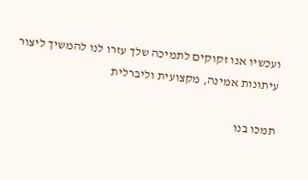ועכשיו אנו זקוקים לתמיכה שלך עזרו לנו להמשיך ליצור עיתונות אמינה, מקצועית וליברלית

תמכו בנו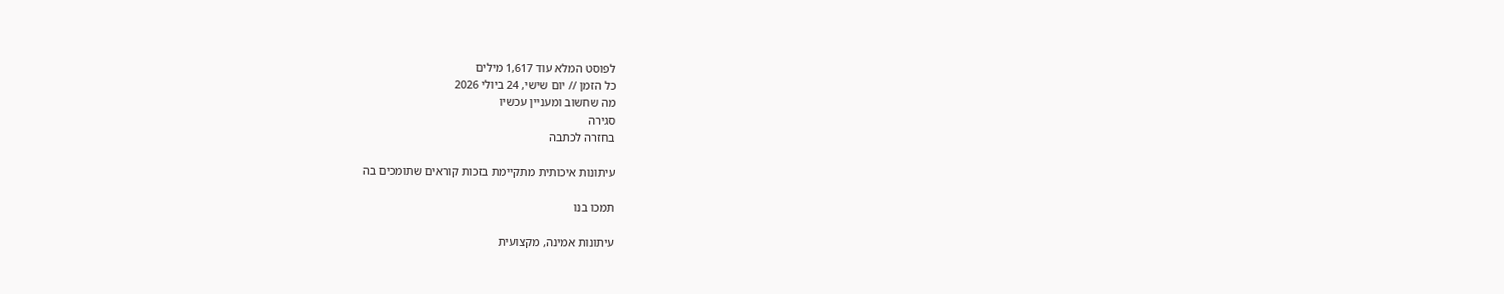לפוסט המלא עוד 1,617 מילים
כל הזמן // יום שישי, 24 ביולי 2026
מה שחשוב ומעניין עכשיו
סגירה
בחזרה לכתבה

עיתונות איכותית מתקיימת בזכות קוראים שתומכים בה

תמכו בנו

עיתונות אמינה, מקצועית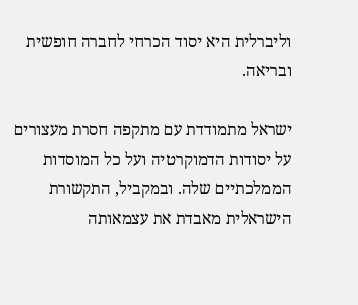וליברלית היא יסוד הכרחי לחברה חופשית ובריאה.

ישראל מתמודדת עם מתקפה חסרת מעצורים על יסודות הדמוקרטיה ועל כל המוסדות הממלכתיים שלה. ובמקביל, התקשורת הישראלית מאבדת את עצמאותה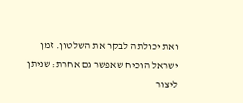ואת יכולתה לבקר את השלטון. זמן ישראל הוכיח שאפשר גם אחרת: שניתן ליצור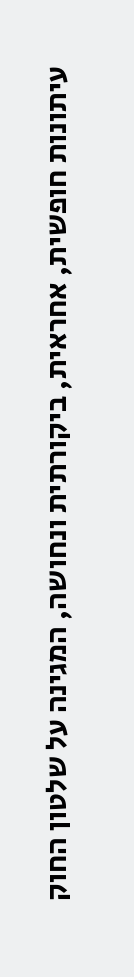עיתונות חופשית, אחראית, ביקורתית ונחושה, המגינה על שלטון החוק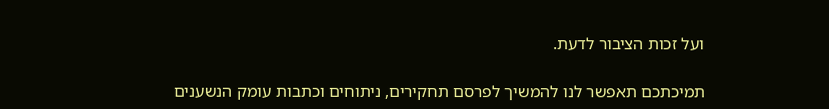ועל זכות הציבור לדעת.

תמיכתכם תאפשר לנו להמשיך לפרסם תחקירים, ניתוחים וכתבות עומק הנשענים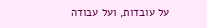על עובדות, ועל עבודה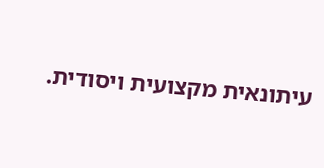עיתונאית מקצועית ויסודית.